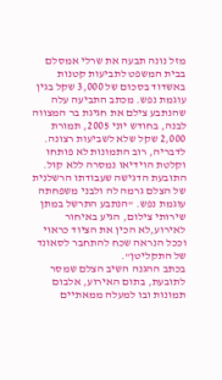מזל נונה תבעה את שרלי אמסלם בבית המשפט לתביעות קטנות באשדוד בסכום של 3,000 שקל בגין עוגמת נפש. מכתב התביעה עלה שהנתבע צילם את חגיגת בר המצווה לבנה, בחודש יוני 2005, תמורת 2,000 שקל שלא לשביעות רצונה. לדבריה, רוב התמונות לא פותחו וקלטת הוידיאו נמסרה ללא קול. התובעת הדגישה שעבודתו הרשלנית של הצלם גרמה לה ולבני משפחתה עוגמת נפש. "הנתבע התרשל במתן שירותי צילום, הגיע באיחור לאירוע,לא הכין את הציוד כראוי וככל הנראה שכח להתחבר לסאונד של התקליטן".
בכתב ההגנה השיב הצלם שמסר לתובעת, בתום האירוע, אלבום תמונות ובו למעלה ממאתיים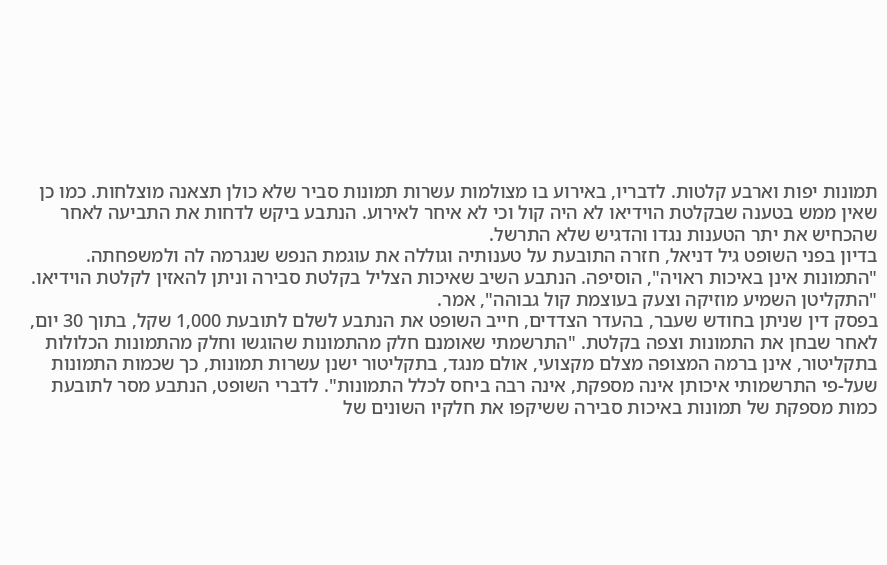תמונות יפות וארבע קלטות. לדבריו, באירוע בו מצולמות עשרות תמונות סביר שלא כולן תצאנה מוצלחות. כמו כן שאין ממש בטענה שבקלטת הוידיאו לא היה קול וכי לא איחר לאירוע. הנתבע ביקש לדחות את התביעה לאחר שהכחיש את יתר הטענות נגדו והדגיש שלא התרשל.
בדיון בפני השופט גיל דניאל, חזרה התובעת על טענותיה וגוללה את עוגמת הנפש שנגרמה לה ולמשפחתה. "התמונות אינן באיכות ראויה", הוסיפה. הנתבע השיב שאיכות הצליל בקלטת סבירה וניתן להאזין לקלטת הוידיאו. "התקליטן השמיע מוזיקה וצעק בעוצמת קול גבוהה", אמר.
בפסק דין שניתן בחודש שעבר, בהעדר הצדדים, חייב השופט את הנתבע לשלם לתובעת 1,000 שקל, בתוך 30 יום, לאחר שבחן את התמונות וצפה בקלטת. "התרשמתי שאומנם חלק מהתמונות שהוגשו וחלק מהתמונות הכלולות בתקליטור, אינן ברמה המצופה מצלם מקצועי, אולם מנגד, בתקליטור ישנן עשרות תמונות, כך שכמות התמונות שעל-פי התרשמותי איכותן אינה מספקת, אינה רבה ביחס לכלל התמונות". לדברי השופט, הנתבע מסר לתובעת כמות מספקת של תמונות באיכות סבירה ששיקפו את חלקיו השונים של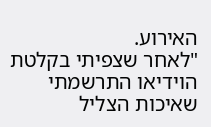האירוע.
"לאחר שצפיתי בקלטת הוידיאו התרשמתי שאיכות הצליל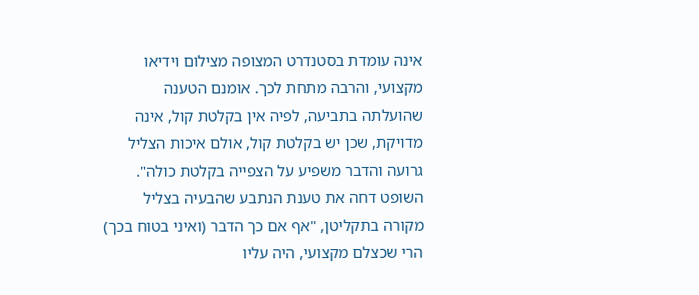אינה עומדת בסטנדרט המצופה מצילום וידיאו מקצועי, והרבה מתחת לכך. אומנם הטענה שהועלתה בתביעה, לפיה אין בקלטת קול, אינה מדויקת, שכן יש בקלטת קול, אולם איכות הצליל גרועה והדבר משפיע על הצפייה בקלטת כולה". השופט דחה את טענת הנתבע שהבעיה בצליל מקורה בתקליטן, "אף אם כך הדבר (ואיני בטוח בכך) הרי שכצלם מקצועי, היה עליו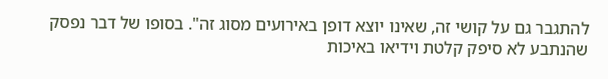להתגבר גם על קושי זה, שאינו יוצא דופן באירועים מסוג זה". בסופו של דבר נפסק שהנתבע לא סיפק קלטת וידיאו באיכות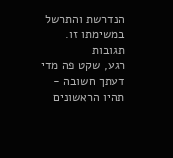הנדרשת והתרשל במשימתו זו.
תגובות
רגע, שקט פה מדי
דעתך חשובה - תהיו הראשונים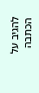להגיב על הכתבה